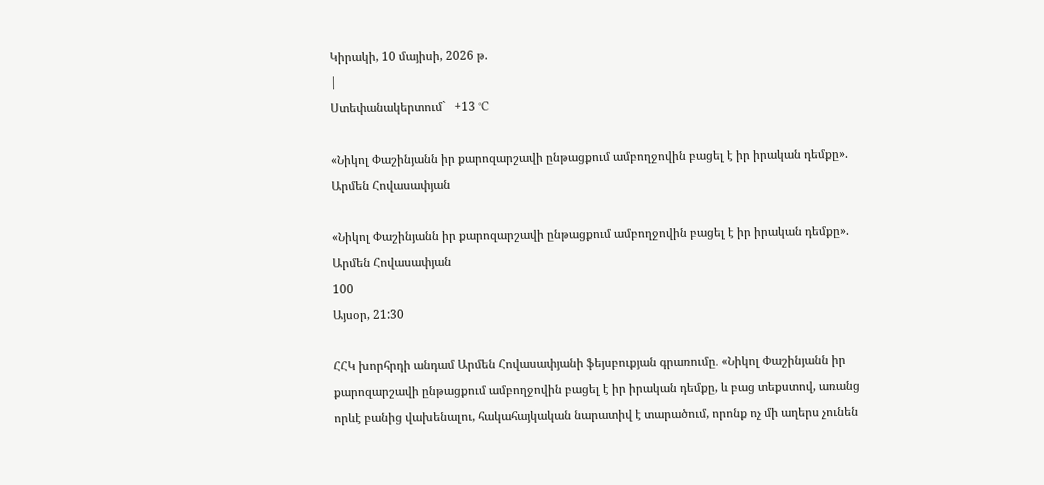Կիրակի, 10 մայիսի, 2026 թ.
|
Ստեփանակերտում`   +13 °C

«Նիկոլ Փաշինյանն իր քարոզարշավի ընթացքում ամբողջովին բացել է իր իրական դեմքը». Արմեն Հովասափյան

«Նիկոլ Փաշինյանն իր քարոզարշավի ընթացքում ամբողջովին բացել է իր իրական դեմքը». Արմեն Հովասափյան
100
Այսօր, 21:30

ՀՀԿ խորհրդի անդամ Արմեն Հովասափյանի ֆեյսբուքյան գրառումը․ «Նիկոլ Փաշինյանն իր քարոզարշավի ընթացքում ամբողջովին բացել է իր իրական դեմքը, և բաց տեքստով, առանց որևէ բանից վախենալու, հակահայկական նարատիվ է տարածում, որոնք ոչ մի աղերս չունեն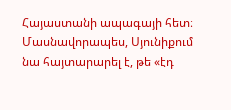Հայաստանի ապագայի հետ։ Մասնավորապես, Սյունիքում նա հայտարարել է, թե «էդ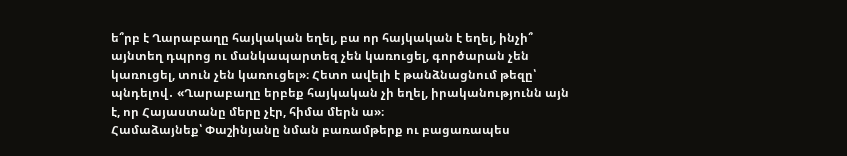ե՞րբ է Ղարաբաղը հայկական եղել, բա որ հայկական է եղել, ինչի՞ այնտեղ դպրոց ու մանկապարտեզ չեն կառուցել, գործարան չեն կառուցել, տուն չեն կառուցել»։ Հետո ավելի է թանձնացնում թեզը՝ պնդելով․ «Ղարաբաղը երբեք հայկական չի եղել, իրականությունն այն է, որ Հայաստանը մերը չէր, հիմա մերն ա»։
Համաձայնեք՝ Փաշինյանը նման բառամթերք ու բացառապես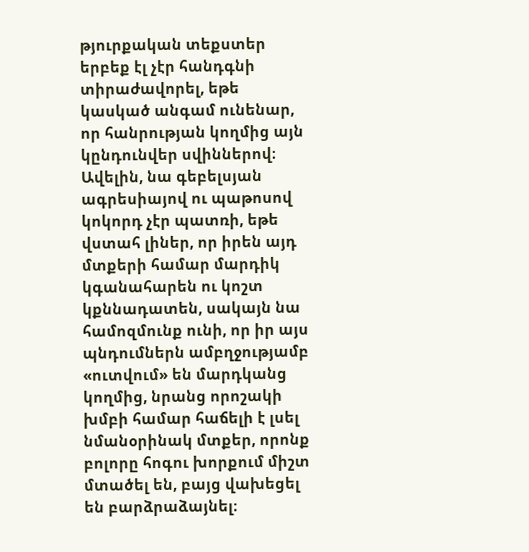թյուրքական տեքստեր երբեք էլ չէր հանդգնի տիրաժավորել, եթե կասկած անգամ ունենար, որ հանրության կողմից այն կընդունվեր սվիններով։ Ավելին, նա գեբելսյան ագրեսիայով ու պաթոսով կոկորդ չէր պատռի, եթե վստահ լիներ, որ իրեն այդ մտքերի համար մարդիկ կգանահարեն ու կոշտ կքննադատեն, սակայն նա համոզմունք ունի, որ իր այս պնդումներն ամբղջությամբ «ուտվում» են մարդկանց կողմից, նրանց որոշակի խմբի համար հաճելի է լսել նմանօրինակ մտքեր, որոնք բոլորը հոգու խորքում միշտ մտածել են, բայց վախեցել են բարձրաձայնել։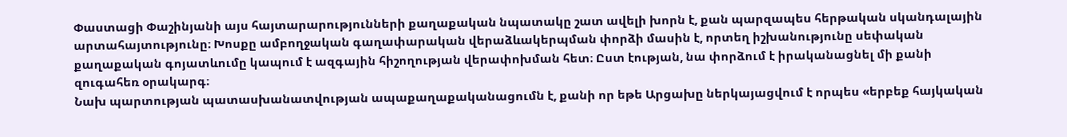Փաստացի Փաշինյանի այս հայտարարությունների քաղաքական նպատակը շատ ավելի խորն է, քան պարզապես հերթական սկանդալային արտահայտությունը։ Խոսքը ամբողջական գաղափարական վերաձևակերպման փորձի մասին է, որտեղ իշխանությունը սեփական քաղաքական գոյատևումը կապում է ազգային հիշողության վերափոխման հետ։ Ըստ էության, նա փորձում է իրականացնել մի քանի զուգահեռ օրակարգ։
Նախ պարտության պատասխանատվության ապաքաղաքականացումն է, քանի որ եթե Արցախը ներկայացվում է որպես «երբեք հայկական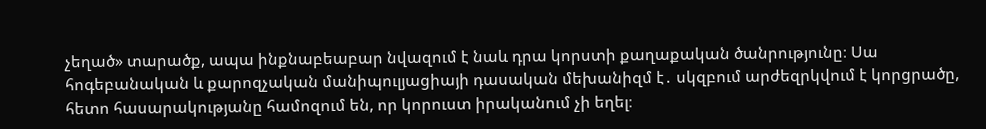չեղած» տարածք, ապա ինքնաբեաբար նվազում է նաև դրա կորստի քաղաքական ծանրությունը։ Սա հոգեբանական և քարոզչական մանիպուլյացիայի դասական մեխանիզմ է․ սկզբում արժեզրկվում է կորցրածը, հետո հասարակությանը համոզում են, որ կորուստ իրականում չի եղել։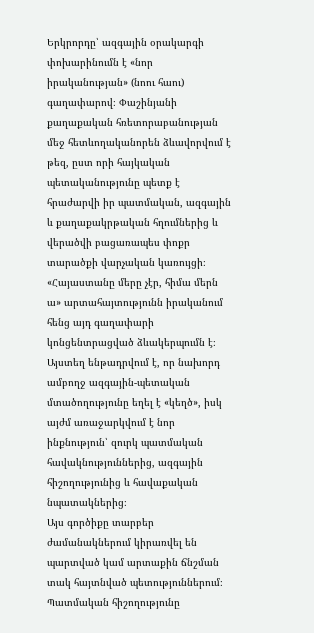Երկրորդը՝ ազգային օրակարգի փոխարինումն է «նոր իրականության» (նոու հաու) գաղափարով։ Փաշինյանի քաղաքական հռետորաբանության մեջ հետևողականորեն ձևավորվում է թեզ, ըստ որի հայկական պետականությունը պետք է հրաժարվի իր պատմական, ազգային և քաղաքակրթական հղումներից և վերածվի բացառապես փոքր տարածքի վարչական կառույցի։ «Հայաստանը մերը չէր, հիմա մերն ա» արտահայտությունն իրականում հենց այդ գաղափարի կոնցենտրացված ձևակերպումն է։ Այստեղ ենթադրվում է, որ նախորդ ամբողջ ազգային-պետական մտածողությունը եղել է «կեղծ», իսկ այժմ առաջարկվում է նոր ինքնություն՝ զուրկ պատմական հավակնություններից, ազգային հիշողությունից և հավաքական նպատակներից։
Այս գործիքը տարբեր ժամանակներում կիրառվել են պարտված կամ արտաքին ճնշման տակ հայտնված պետություններում։ Պատմական հիշողությունը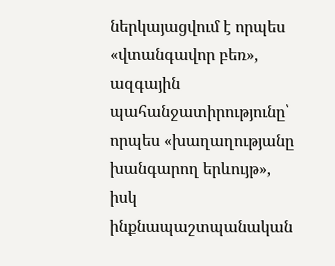ներկայացվում է որպես «վտանգավոր բեռ», ազգային պահանջատիրությունը՝ որպես «խաղաղությանը խանգարող երևույթ», իսկ ինքնապաշտպանական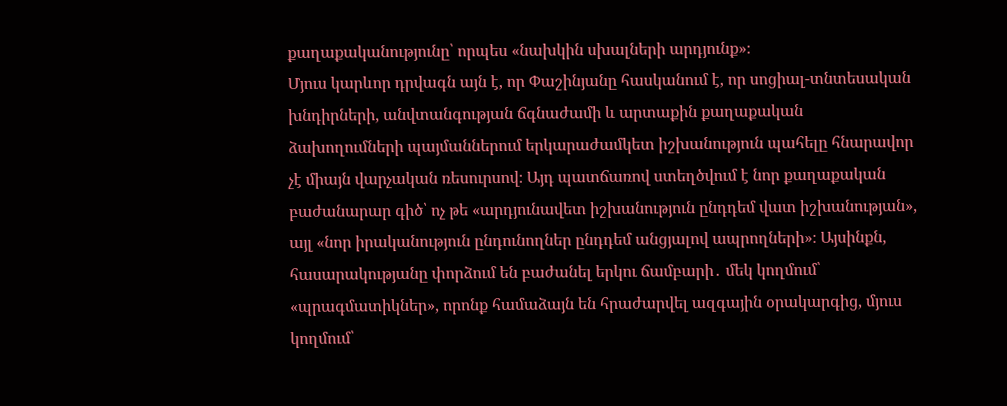քաղաքականությունը՝ որպես «նախկին սխալների արդյունք»։
Մյուս կարևոր դրվագն այն է, որ Փաշինյանը հասկանում է, որ սոցիալ-տնտեսական խնդիրների, անվտանգության ճգնաժամի և արտաքին քաղաքական ձախողումների պայմաններում երկարաժամկետ իշխանություն պահելը հնարավոր չէ միայն վարչական ռեսուրսով։ Այդ պատճառով ստեղծվում է նոր քաղաքական բաժանարար գիծ՝ ոչ թե «արդյունավետ իշխանություն ընդդեմ վատ իշխանության», այլ «նոր իրականություն ընդունողներ ընդդեմ անցյալով ապրողների»։ Այսինքն, հասարակությանը փորձում են բաժանել երկու ճամբարի․ մեկ կողմում՝ «պրագմատիկներ», որոնք համաձայն են հրաժարվել ազգային օրակարգից, մյուս կողմում՝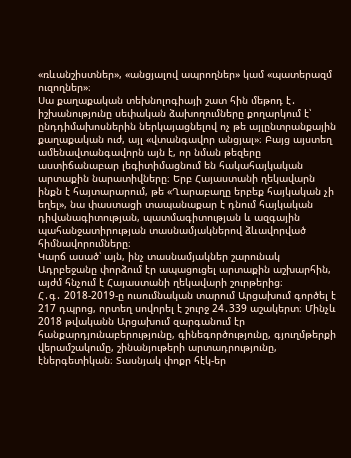«ռևանշիստներ», «անցյալով ապրողներ» կամ «պատերազմ ուզողներ»։
Սա քաղաքական տեխնոլոգիայի շատ հին մեթոդ է․ իշխանությունը սեփական ձախողումները քողարկում է՝ ընդդիմախոսներին ներկայացնելով ոչ թե այլընտրանքային քաղաքական ուժ, այլ «վտանգավոր անցյալ»։ Բայց այստեղ ամենավտանգավորն այն է, որ նման թեզերը աստիճանաբար լեգիտիմացնում են հակահայկական արտաքին նարատիվները։ Երբ Հայաստանի ղեկավարն ինքն է հայտարարում, թե «Ղարաբաղը երբեք հայկական չի եղել», նա փաստացի տապանաքար է դնում հայկական դիվանագիտության, պատմագիտության և ազգային պահանջատիրության տասնամյակներով ձևավորված հիմնավորումները։
Կարճ ասած՝ այն, ինչ տասնամյակներ շարունակ Ադրբեջանը փորձում էր ապացուցել արտաքին աշխարհին, այժմ հնչում է Հայաստանի ղեկավարի շուրթերից։
Հ․գ․ 2018-2019-ը ուսումնական տարում Արցախում գործել է 217 դպրոց, որտեղ սովորել է շուրջ 24․339 աշակերտ։ Մինչև 2018 թվականն Արցախում զարգանում էր հանքարդյունաբերությունը, գինեգործությունը, գյուղմթերքի վերամշակումը, շինանյութերի արտադրությունը, էներգետիկան։ Տասնյակ փոքր հէկ-եր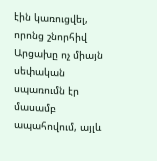էին կառուցվել, որոնց շնորհիվ Արցախը ոչ միայն սեփական սպառումն էր մասամբ ապահովում, այլև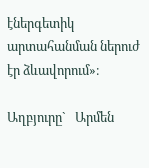էներգետիկ արտահանման ներուժ էր ձևավորում»։

Աղբյուրը`   Արմեն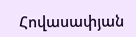Հովասափյան